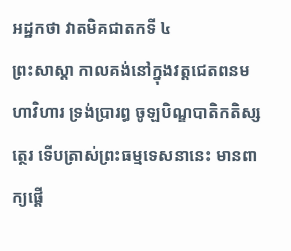អដ្ឋកថា វាតមិគជាតកទី ៤
ព្រះសាស្តា កាលគង់នៅក្នុងវត្តជេតពនមហាវិហារ ទ្រង់ប្រារព្ធ ចូឡបិណ្ឌបាតិកតិស្សត្ថេរ ទើបត្រាស់ព្រះធម្មទេសនានេះ មានពាក្យផ្តើ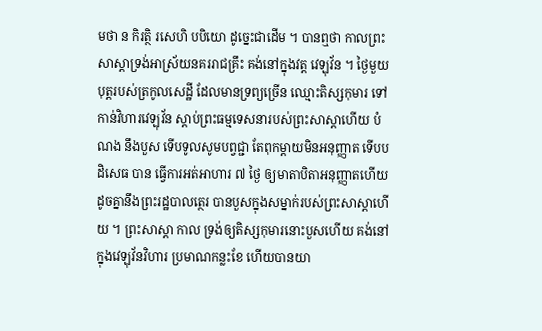មថា ន កិរត្ថិ រសេហិ បបិយោ ដូច្នេះជាដើម ។ បានឮថា កាលព្រះសាស្តាទ្រង់អាស្រ័យនគររាជគ្រឹះ គង់នៅក្នុងវត្ត វេឡុវ័ន ។ ថ្ងៃមួយ បុត្តរបស់ត្រកូលសេដ្ឋី ដែលមានទ្រព្យច្រើន ឈ្មោះតិស្សកុមារ ទៅកាន់វិហារវេឡុវ័ន ស្តាប់ព្រះធម្មទេសនារបស់ព្រះសាស្តាហើយ បំណង នឹងបួស ទើបទូលសូមបព្វជ្ជា តែពុកម្តាយមិនអនុញ្ញាត ទើបបដិសេធ បាន ធ្វើការអត់អាហារ ៧ ថ្ងៃ ឲ្យមាតាបិតាអនុញ្ញាតហើយ ដូចគ្នានឹងព្រះរដ្ឋបាលត្ថេរ បានបួសក្នុងសម្នាក់របស់ព្រះសាស្តាហើយ ។ ព្រះសាស្តា កាល ទ្រង់ឲ្យតិស្សកុមារនោះបួសហើយ គង់នៅក្នុងវេឡុវ័នវិហារ ប្រមាណកន្លះខែ ហើយបានយា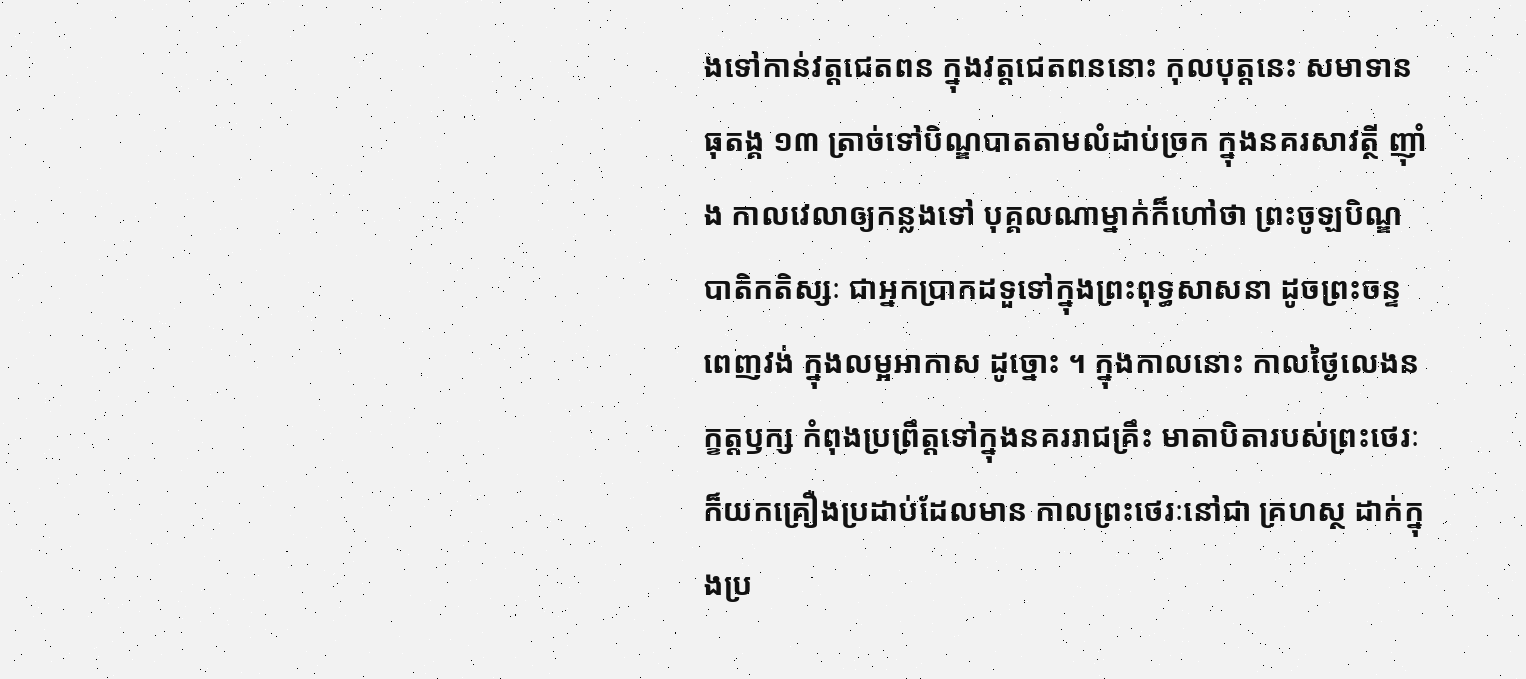ងទៅកាន់វត្តជេតពន ក្នុងវត្តជេតពននោះ កុលបុត្តនេះ សមាទានធុតង្គ ១៣ ត្រាច់ទៅបិណ្ឌបាតតាមលំដាប់ច្រក ក្នុងនគរសាវត្ថី ញ៉ាំង កាលវេលាឲ្យកន្លងទៅ បុគ្គលណាម្នាក់ក៏ហៅថា ព្រះចូឡបិណ្ឌបាតិកតិស្សៈ ជាអ្នកប្រាកដទួទៅក្នុងព្រះពុទ្ធសាសនា ដូចព្រះចន្ទពេញវង់ ក្នុងលម្អអាកាស ដូច្នោះ ។ ក្នុងកាលនោះ កាលថ្ងៃលេងនក្ខត្តឫក្ស កំពុងប្រព្រឹត្តទៅក្នុងនគររាជគ្រឹះ មាតាបិតារបស់ព្រះថេរៈ ក៏យកគ្រឿងប្រដាប់ដែលមាន កាលព្រះថេរៈនៅជា គ្រហស្ថ ដាក់ក្នុងប្រ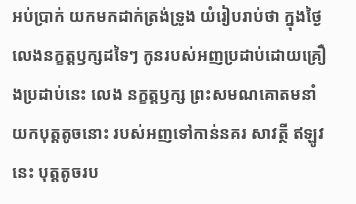អប់ប្រាក់ យកមកដាក់ត្រង់ទ្រូង យំរៀបរាប់ថា ក្នុងថ្ងៃ លេងនក្ខត្តឫក្សដទៃៗ កូនរបស់អញប្រដាប់ដោយគ្រឿងប្រដាប់នេះ លេង នក្ខត្តឫក្ស ព្រះសមណគោតមនាំយកបុត្តតូចនោះ របស់អញទៅកាន់នគរ សាវត្ថី ឥឡូវនេះ បុត្តតូចរប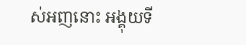ស់អញនោះ អង្គុយទី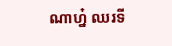ណាហ្ន៎ ឈរទី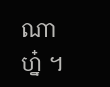ណាហ្ន៎ ។